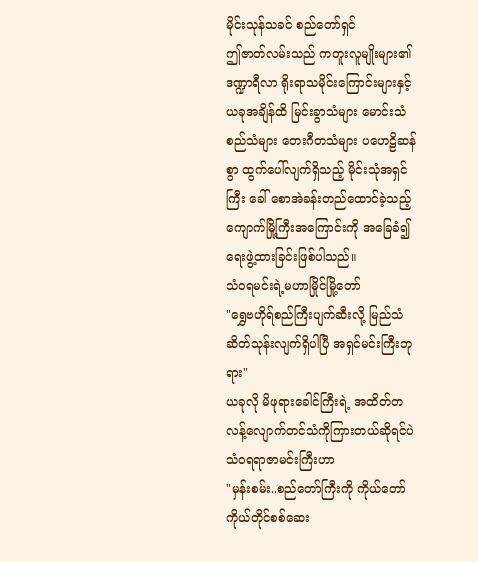မိုင်းသုန်သခင် စည်တော်ရှင်
ဤဇာတ်လမ်းသည် ကတူးလူမျိုးများ၏ ဒဏ္ဍာရီလာ ရိုးရာသမိုင်းကြောင်းများနှင့် ယခုအချိန်ထိ မြင်းခွာသံများ မောင်းသံစည်သံများ တေးဂီတသံများ ပဟေဠိဆန်စွာ ထွက်ပေါ်လျက်ရှိသည့် မိုင်းသုံအရှင်ကြီး ခေါ် စောအဲခန်းတည်ထောင်ခဲ့သည့် ကျောက်မြို့ကြီးအကြောင်းကို အခြေခံ၍ ရေးဖွဲ့ထားခြင်းဖြစ်ပါသည်။
သံဝရမင်းရဲ့မဟာမြိုင်မြို့တော်
"ရွှေဗဟိုရ်စည်ကြီးပျက်ဆီးလို့ မြည်သံဆိတ်သုန်းလျက်ရှိပါပြီ အရှင်မင်းကြီးဘုရား"
ယခုလို မိဖုရားခေါင်ကြီးရဲ့ အထိတ်တလန့်လျောက်တင်သံကိုကြားတယ်ဆိုရင်ပဲ သံဝရရာဇာမင်းကြီးဟာ
"မှန်းစမ်း..စည်တော်ကြီးကို ကိုယ်တော်ကိုယ်တိုင်စစ်ဆေး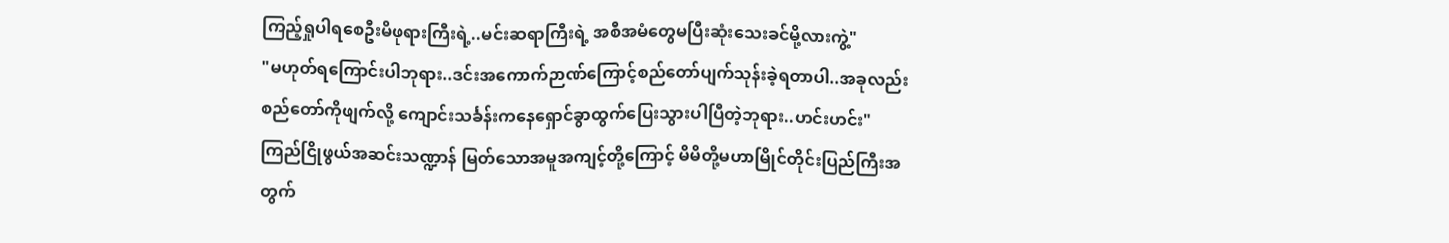ကြည့်ရှုပါရစေဦးမိဖုရားကြီးရဲ့..မင်းဆရာကြီးရဲ့ အစီအမံတွေမပြီးဆုံးသေးခင်မို့လားကွဲ့"
"မဟုတ်ရကြောင်းပါဘုရား..ဒင်းအကောက်ဉာဏ်ကြောင့်စည်တော်ပျက်သုန်းခဲ့ရတာပါ..အခုလည်းစည်တော်ကိုဖျက်လို့ ကျောင်းသင်္ခန်းကနေရှောင်ခွာထွက်ပြေးသွားပါပြီတဲ့ဘုရား..ဟင်းဟင်း"
ကြည်ငြိုဖွယ်အဆင်းသဏ္ဍာန် မြတ်သောအမူအကျင့်တို့ကြောင့် မိမိတို့မဟာမြိုင်တိုင်းပြည်ကြီးအတွက်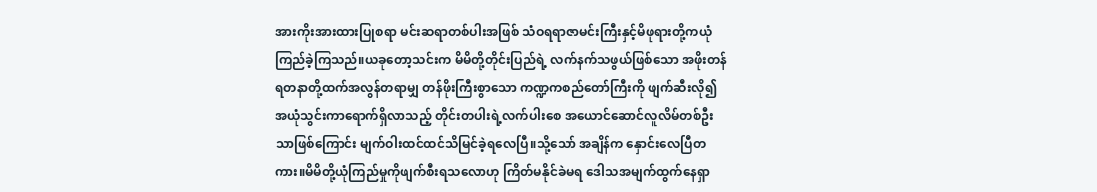အားကိုးအားထားပြုစရာ မင်းဆရာတစ်ပါးအဖြစ် သံဝရရာဇာမင်းကြီးနှင့်မိဖုရားတို့ကယုံကြည်ခဲ့ကြသည်။ယခုတော့သင်းက မိမိတို့တိုင်းပြည်ရဲ့ လက်နက်သဖွယ်ဖြစ်သော အဖိုးတန်ရတနာတို့ထက်အလွန်တရာမျှ တန်ဖိုးကြီးစွာသော ကဏ္ဍကစည်တော်ကြီးကို ဖျက်ဆီးလို၍ အယုံသွင်းကာရောက်ရှိလာသည့် တိုင်းတပါးရဲ့လက်ပါးစေ အယောင်ဆောင်လူလိမ်တစ်ဦးသာဖြစ်ကြောင်း မျက်ဝါးထင်ထင်သိမြင်ခဲ့ရလေပြီ။သို့သော် အချိန်က နှောင်းလေပြီတကား။မိမိတို့ယုံကြည်မှုကိုဖျက်စီးရသလောဟု ကြိတ်မနိုင်ခဲမရ ဒေါသအမျက်ထွက်နေရှာ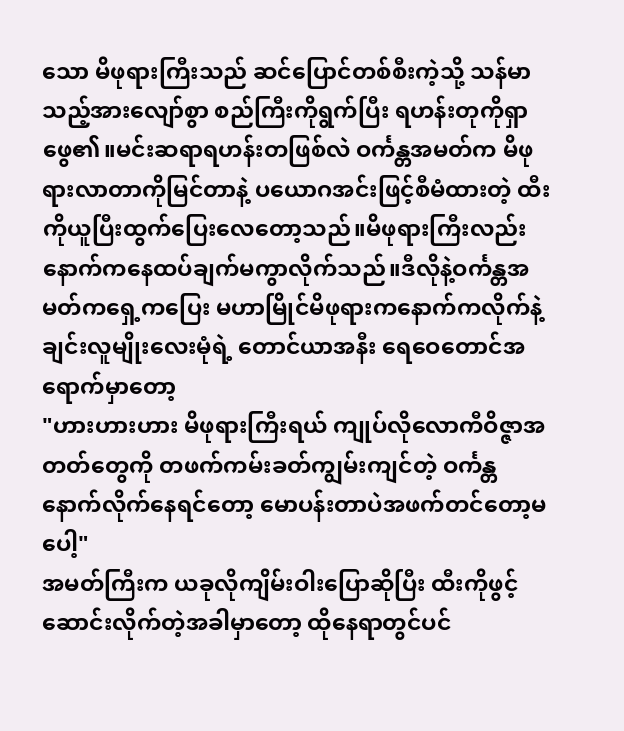သော မိဖုရားကြီးသည် ဆင်ပြောင်တစ်စီးကဲ့သို့ သန်မာသည့်အားလျော်စွာ စည်ကြီးကိုရွက်ပြီး ရဟန်းတုကိုရှာဖွေ၏။မင်းဆရာရဟန်းတဖြစ်လဲ ဝင်္ကန္တအမတ်က မိဖုရားလာတာကိုမြင်တာနဲ့ ပယောဂအင်းဖြင့်စီမံထားတဲ့ ထီးကိုယူပြီးထွက်ပြေးလေတော့သည်။မိဖုရားကြီးလည်းနောက်ကနေထပ်ချက်မကွာလိုက်သည်။ဒီလိုနဲ့ဝင်္ကန္တအမတ်ကရှေ့ကပြေး မဟာမြိုင်မိဖုရားကနောက်ကလိုက်နဲ့ ချင်းလူမျိုးလေးမုံရဲ့ တောင်ယာအနီး ရေဝေတောင်အရောက်မှာတော့
"ဟားဟားဟား မိဖုရားကြီးရယ် ကျုပ်လိုလောကီဝိဇ္ဇာအတတ်တွေကို တဖက်ကမ်းခတ်ကျွမ်းကျင်တဲ့ ဝင်္ကန္တနောက်လိုက်နေရင်တော့ မောပန်းတာပဲအဖက်တင်တော့မပေါ့"
အမတ်ကြီးက ယခုလိုကျိမ်းဝါးပြောဆိုပြီး ထီးကိုဖွင့်ဆောင်းလိုက်တဲ့အခါမှာတော့ ထိုနေရာတွင်ပင်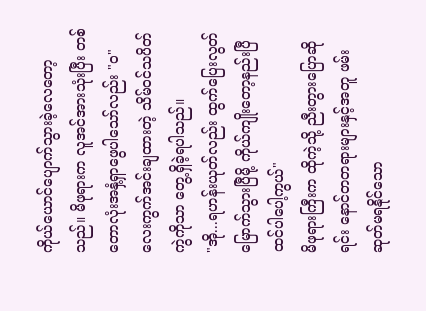ကိုယ်ယောင်ပျောက်သွားခဲ့လေတော့သည်။ မိဖုရားက လူအင်အားသုံးပြီး တစ်တောလုံးအနှံ့ရှာဖွေပါသော်လည်း "ဝ" လေးကွက်အင်းချထားတဲ့ သိမ်ဝင်သပိတ်ကွဲကိုသာ တွေ့ရှိခဲ့ရပါသည်။
"အို...ရဟန်းယုတ်လည်း ထွက်ပြေးလွတ်မြောက်သွားပြီမို့ ကိုယ်ကျိုးတော့နည်းပြီထင်ပါပေါ့ကွယ်"
မိဖုရားကြီးက ထိုကဲ့သို့ ညီးတွားပြောဆိုရင်း နောင်တတရားများနှင့်အတူ ဖမ်းဆုတ်မရနိုင်သော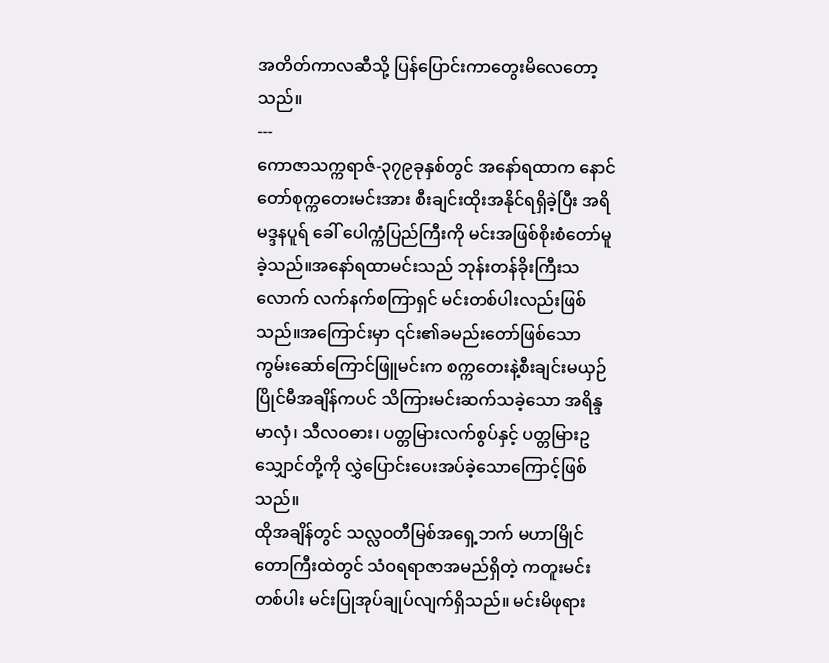အတိတ်ကာလဆီသို့ ပြန်ပြောင်းကာတွေးမိလေတော့သည်။
---
ကောဇာသက္ကရာဇ်-၃၇၉ခုနှစ်တွင် အနော်ရထာက နောင်တော်စုက္ကတေးမင်းအား စီးချင်းထိုးအနိုင်ရရှိခဲ့ပြီး အရိမဒ္ဒနပူရ် ခေါ် ပေါက္ကံပြည်ကြီးကို မင်းအဖြစ်စိုးစံတော်မူခဲ့သည်။အနော်ရထာမင်းသည် ဘုန်းတန်ခိုးကြီးသလောက် လက်နက်စကြာရှင် မင်းတစ်ပါးလည်းဖြစ်သည်။အကြောင်းမှာ ၎င်း၏ခမည်းတော်ဖြစ်သော ကွမ်းဆော်ကြောင်ဖြူမင်းက စက္ကတေးနဲ့စီးချင်းမယှဉ်ပြိုင်မီအချိန်ကပင် သိကြားမင်းဆက်သခဲ့သော အရိန္ဒမာလှံ၊ သီလဝဓား၊ ပတ္တမြားလက်စွပ်နှင့် ပတ္တမြားဥသျှောင်တို့ကို လွှဲပြောင်းပေးအပ်ခဲ့သောကြောင့်ဖြစ်သည်။
ထိုအချိန်တွင် သလ္လဝတီမြစ်အရှေ့ဘက် မဟာမြိုင်တောကြီးထဲတွင် သံဝရရာဇာအမည်ရှိတဲ့ ကတူးမင်းတစ်ပါး မင်းပြုအုပ်ချုပ်လျက်ရှိသည်။ မင်းမိဖုရား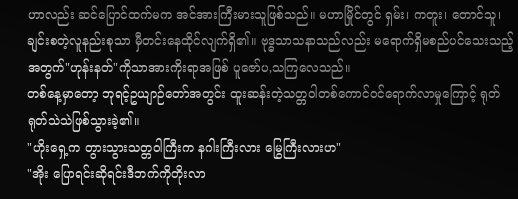ဟာလည်း ဆင်ပြောင်ထက်မက အင်အားကြီးမားသူဖြစ်သည်။ မဟာမြိုင်တွင် ရှမ်း၊ ကတူး၊ တောင်သူ၊ ချင်းစတဲ့လူနည်းစုသာ မှီတင်းနေထိုင်လျက်ရှိ၏။ ဗုဒ္ဓသာသနာသည်လည်း မရောက်ရှိမစည်ပင်သေးသည့်အတွက်"ဟုန်းနတ်"ကိုသာအားကိုးရာအဖြစ် ပူဇော်ပ,သကြလေသည်။
တစ်နေ့မှာတော့ ဘုရင့်ဥယျာဉ်တော်အတွင်း ထူးဆန်းတဲ့သတ္တဝါတစ်ကောင်ဝင်ရောက်လာမှုကြောင့် ရုတ်ရုတ်သဲသဲဖြစ်သွားခဲ့၏။
"ဟိုးရှေ့က တွားသွားသတ္တဝါကြီးက နဂါးကြီးလား မြွေကြီးလားဟ"
"အိုး ပြောရင်းဆိုရင်းဒီဘက်ကိုတိုးလာ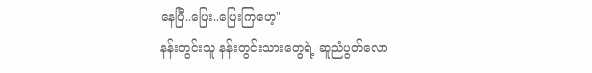နေပြီ..ပြေး..ပြေးကြဟေ့"
နန်းတွင်းသူ နန်းတွင်းသားတွေရဲ့ ဆူညံပွတ်လော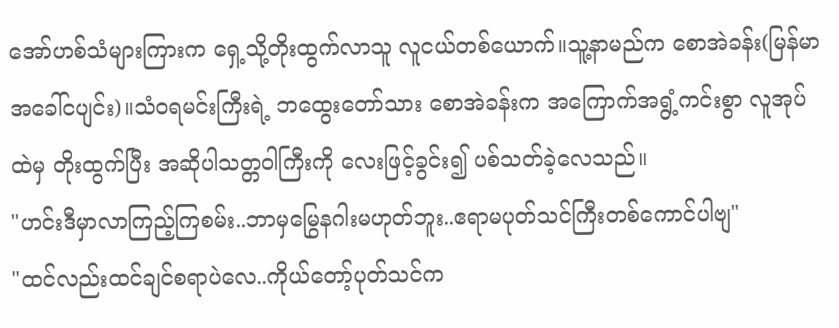အော်ဟစ်သံများကြားက ရှေ့သို့တိုးထွက်လာသူ လူငယ်တစ်ယောက်။သူ့နာမည်က စောအဲခန်း(မြန်မာအခေါ်ငပျင်း)။သံဝရမင်းကြီးရဲ့ ဘထွေးတော်သား စောအဲခန်းက အကြောက်အရွံ့ကင်းစွာ လူအုပ်ထဲမှ တိုးထွက်ပြီး အဆိုပါသတ္တဝါကြီးကို လေးဖြင့်ခွင်း၍ ပစ်သတ်ခဲ့လေသည်။
"ဟင်းဒီမှာလာကြည့်ကြစမ်း..ဘာမှမြွေနဂါးမဟုတ်ဘူး..ဧရာမပုတ်သင်ကြီးတစ်ကောင်ပါဗျ"
"ထင်လည်းထင်ချင်စရာပဲလေ..ကိုယ်တော့်ပုတ်သင်က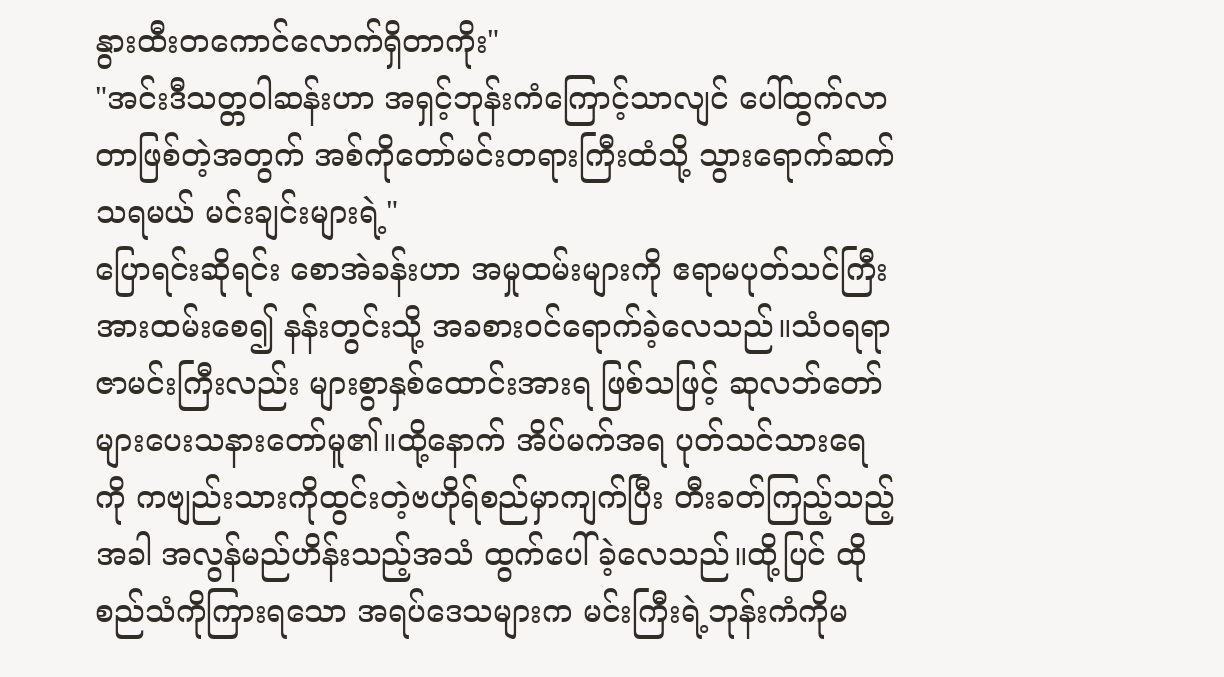နွားထီးတကောင်လောက်ရှိတာကိုး"
"အင်းဒီသတ္တဝါဆန်းဟာ အရှင့်ဘုန်းကံကြောင့်သာလျင် ပေါ်ထွက်လာတာဖြစ်တဲ့အတွက် အစ်ကိုတော်မင်းတရားကြီးထံသို့ သွားရောက်ဆက်သရမယ် မင်းချင်းများရဲ့"
ပြောရင်းဆိုရင်း စောအဲခန်းဟာ အမှုထမ်းများကို ဧရာမပုတ်သင်ကြီးအားထမ်းစေ၍ နန်းတွင်းသို့ အခစားဝင်ရောက်ခဲ့လေသည်။သံဝရရာဇာမင်းကြီးလည်း များစွာနှစ်ထောင်းအားရ ဖြစ်သဖြင့် ဆုလဘ်တော်များပေးသနားတော်မူ၏။ထို့နောက် အိပ်မက်အရ ပုတ်သင်သားရေကို ကဗျည်းသားကိုထွင်းတဲ့ဗဟိုရ်စည်မှာကျက်ပြီး တီးခတ်ကြည့်သည့်အခါ အလွန်မည်ဟိန်းသည့်အသံ ထွက်ပေါ်ခဲ့လေသည်။ထို့ပြင် ထိုစည်သံကိုကြားရသော အရပ်ဒေသများက မင်းကြီးရဲ့ဘုန်းကံကိုမ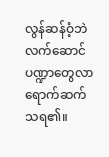လွန်ဆန်ဝံ့ဘဲ လက်ဆောင်ပဏ္ဍာတွေလာရောက်ဆက်သရ၏။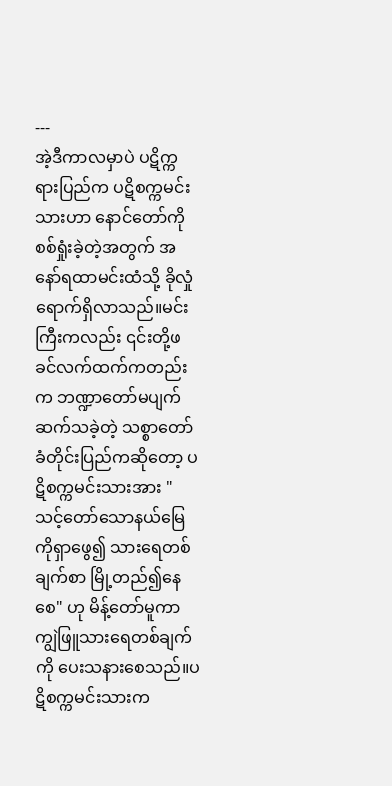---
အဲ့ဒီကာလမှာပဲ ပဋိက္ကရားပြည်က ပဋိစက္ကမင်းသားဟာ နောင်တော်ကို စစ်ရှုံးခဲ့တဲ့အတွက် အနော်ရထာမင်းထံသို့ ခိုလှုံရောက်ရှိလာသည်။မင်းကြီးကလည်း ၎င်းတို့ဖခင်လက်ထက်ကတည်းက ဘဏ္ဍာတော်မပျက်ဆက်သခဲ့တဲ့ သစ္စာတော်ခံတိုင်းပြည်ကဆိုတော့ ပဋိစက္ကမင်းသားအား "သင့်တော်သောနယ်မြေကိုရှာဖွေ၍ သားရေတစ်ချက်စာ မြို့တည်၍နေစေ" ဟု မိန့်တော်မူကာ ကျွဲဖြူသားရေတစ်ချက်ကို ပေးသနားစေသည်။ပဋိစက္ကမင်းသားက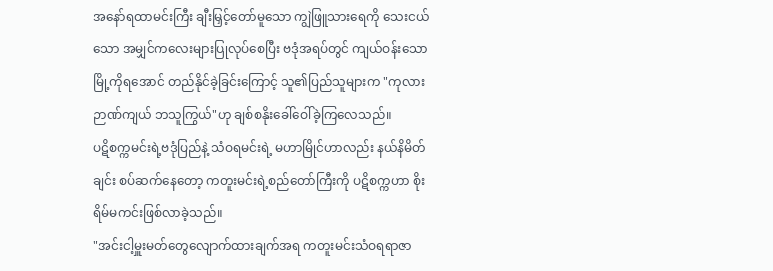အနော်ရထာမင်းကြီး ချီးမြှင့်တော်မူသော ကျွဲဖြူသားရေကို သေးငယ်သော အမျှင်ကလေးများပြုလုပ်စေပြီး ဗဒုံအရပ်တွင် ကျယ်ဝန်းသောမြို့ကိုရအောင် တည်နိုင်ခဲ့ခြင်းကြောင့် သူ၏ပြည်သူများက "ကုလားဉာဏ်ကျယ် ဘသူကြွယ်"ဟု ချစ်စနိုးခေါ်ဝေါ်ခဲ့ကြလေသည်။
ပဋိစက္ကမင်းရဲ့ဗဒုံပြည်နဲ့ သံဝရမင်းရဲ့ မဟာမြိုင်ဟာလည်း နယ်နိမိတ်ချင်း စပ်ဆက်နေတော့ ကတူးမင်းရဲ့စည်တော်ကြီးကို ပဋိစက္ကဟာ စိုးရိမ်မကင်းဖြစ်လာခဲ့သည်။
"အင်းငါ့မှူးမတ်တွေလျောက်ထားချက်အရ ကတူးမင်းသံဝရရာဇာ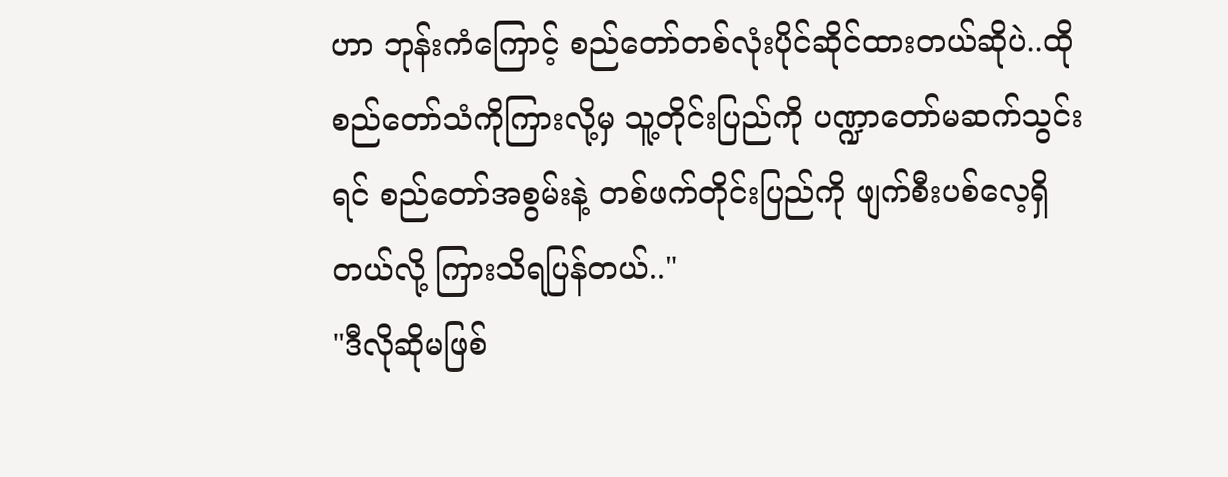ဟာ ဘုန်းကံကြောင့် စည်တော်တစ်လုံးပိုင်ဆိုင်ထားတယ်ဆိုပဲ..ထိုစည်တော်သံကိုကြားလို့မှ သူ့တိုင်းပြည်ကို ပဏ္ဍာတော်မဆက်သွင်းရင် စည်တော်အစွမ်းနဲ့ တစ်ဖက်တိုင်းပြည်ကို ဖျက်စီးပစ်လေ့ရှိတယ်လို့ ကြားသိရပြန်တယ်.."
"ဒီလိုဆိုမဖြစ်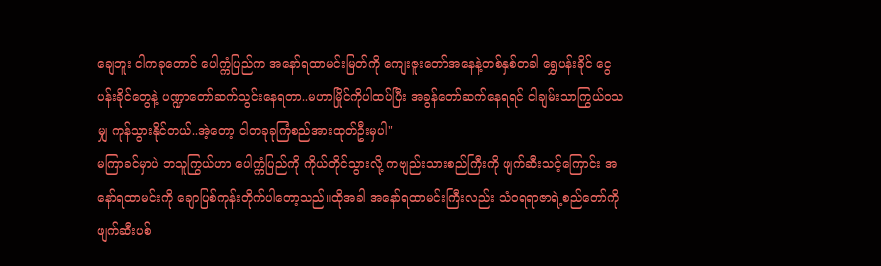ချေဘူး ငါကခုတောင် ပေါက္ကံပြည်က အနော်ရထာမင်းမြတ်ကို ကျေးဇူးတော်အနေနဲ့တစ်နှစ်တခါ ရွှေပန်းခိုင် ငွေပန်းခိုင်တွေနဲ့ ပဏ္ဍာတော်ဆက်သွင်းနေရတာ..မဟာမြိုင်ကိုပါထပ်ပြီး အခွန်တော်ဆက်နေရရင် ငါချမ်းသာကြွယ်ဝသမျှ ကုန်သွားနိုင်တယ်..အဲ့တော့ ငါတခုခုကြံစည်အားထုတ်ဦးမှပါ"
မကြာခင်မှာပဲ ဘသူကြွယ်ဟာ ပေါက္ကံပြည်ကို ကိုယ်တိုင်သွားလို့ ကဗျည်းသားစည်ကြီးကို ဖျက်ဆီးသင့်ကြောင်း အနော်ရထာမင်းကို ချောပြစ်ကုန်းတိုက်ပါတော့သည်။ထိုအခါ အနော်ရထာမင်းကြီးလည်း သံဝရရာဇာရဲ့စည်တော်ကိုဖျက်ဆီးပစ်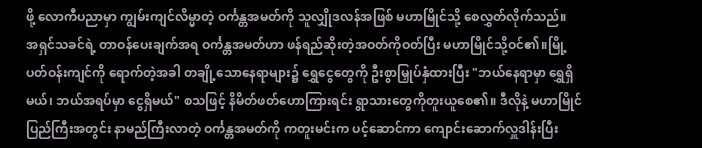ဖို့ လောကီပညာမှာ ကျွမ်းကျင်လိမ္မာတဲ့ ဝင်္ကန္တအမတ်ကို သူလျှိုဒလန်အဖြစ် မဟာမြိုင်သို့ စေလွှတ်လိုက်သည်။
အရှင်သခင်ရဲ့ တာဝန်ပေးချက်အရ ဝင်္ကန္တအမတ်ဟာ ဖန်ရည်ဆိုးတဲ့အဝတ်ကိုဝတ်ပြီး မဟာမြိုင်သို့ဝင်၏။မြို့ပတ်ဝန်းကျင်ကို ရောက်တဲ့အခါ တချို့သောနေရာများ၌ ရွှေငွေတွေကို ဦးစွာမြှုပ်နှံထားပြီး "ဘယ်နေရာမှာ ရွှေရှိမယ်၊ ဘယ်အရပ်မှာ ငွေရှိမယ်" စသဖြင့် နိမိတ်ဖတ်ဟောကြားရင်း ရွာသားတွေကိုတူးယူစေ၏။ ဒီလိုနဲ့ မဟာမြိုင်ပြည်ကြီးအတွင်း နာမည်ကြီးလာတဲ့ ဝင်္ကန္တအမတ်ကို ကတူးမင်းက ပင့်ဆောင်ကာ ကျောင်းဆောက်လှူဒါန်းပြီး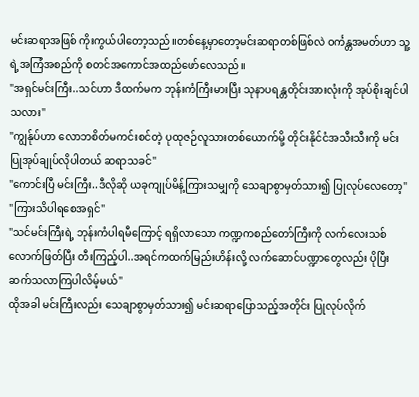မင်းဆရာအဖြစ် ကိုးကွယ်ပါတော့သည်။တစ်နေ့မှာတော့မင်းဆရာတစ်ဖြစ်လဲ ဝင်္ကန္တအမတ်ဟာ သူ့ရဲ့အကြံအစည်ကို စတင်အကောင်အထည်ဖော်လေသည်။
"အရှင်မင်းကြီး..သင်ဟာ ဒီထက်မက ဘုန်းကံကြီးမားပြီး သုနာပရန္တတိုင်းအားလုံးကို အုပ်စိုးချင်ပါသလား"
"ကျွန်ုပ်ဟာ လောဘစိတ်မကင်းစင်တဲ့ ပုထုဇဉ်လူသားတစ်ယောက်မို့ တိုင်းနိုင်ငံအသီးသီးကို မင်းပြုအုပ်ချုပ်လိုပါတယ် ဆရာသခင်"
"ကောင်းပြီ မင်းကြီး..ဒီလိုဆို ယခုကျုပ်မိန့်ကြားသမျှကို သေချာစွာမှတ်သား၍ ပြုလုပ်လေတော့"
"ကြားသိပါရစေအရှင်"
"သင်မင်းကြီးရဲ့ ဘုန်းကံပါရမီကြောင့် ရရှိလာသော ကဏ္ဍကစည်တော်ကြီးကို လက်လေးသစ်လောက်ဖြတ်ပြီး တီးကြည့်ပါ..အရင်ကထက်မြည်းဟိန်းလို့ လက်ဆောင်ပဏ္ဍာတွေလည်း ပိုပြီးဆက်သလာကြပါလိမ့်မယ်"
ထိုအခါ မင်းကြီးလည်း သေချာစွာမှတ်သား၍ မင်းဆရာပြောသည့်အတိုင်း ပြုလုပ်လိုက်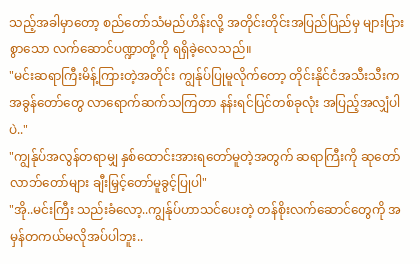သည့်အခါမှာတော့ စည်တော်သံမည်ဟိန်းလို့ အတိုင်းတိုင်းအပြည်ပြည်မှ များပြားစွာသော လက်ဆောင်ပဏ္ဍာတို့ကို ရရှိခဲ့လေသည်။
"မင်းဆရာကြီးမိန့်ကြားတဲ့အတိုင်း ကျွန်ုပ်ပြုမူလိုက်တော့ တိုင်းနိုင်ငံအသီးသီးက အခွန်တော်တွေ လာရောက်ဆက်သကြတာ နန်းရင်ပြင်တစ်ခုလုံး အပြည့်အလျှံပါပဲ.."
"ကျွန်ုပ်အလွန်တရာမျှ နှစ်ထောင်းအားရတော်မူတဲ့အတွက် ဆရာကြီးကို ဆုတော်လာဘ်တော်များ ချီးမြှင့်တော်မူခွင့်ပြုပါ"
"အို..မင်းကြီး သည်းခံလော့..ကျွန်ုပ်ဟာသင်ပေးတဲ့ တန်စိုးလက်ဆောင်တွေကို အမှန်တကယ်မလိုအပ်ပါဘူး..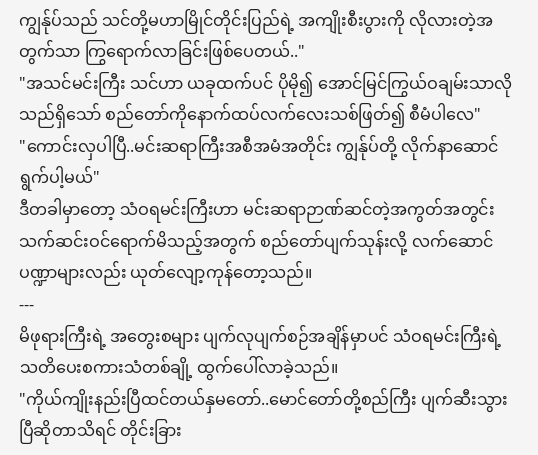ကျွန်ုပ်သည် သင်တို့မဟာမြိုင်တိုင်းပြည်ရဲ့ အကျိုးစီးပွားကို လိုလားတဲ့အတွက်သာ ကြွရောက်လာခြင်းဖြစ်ပေတယ်.."
"အသင်မင်းကြီး သင်ဟာ ယခုထက်ပင် ပိုမို၍ အောင်မြင်ကြွယ်ဝချမ်းသာလိုသည်ရှိသော် စည်တော်ကိုနောက်ထပ်လက်လေးသစ်ဖြတ်၍ စီမံပါလေ"
"ကောင်းလှပါပြီ..မင်းဆရာကြီးအစီအမံအတိုင်း ကျွန်ုပ်တို့ လိုက်နာဆောင်ရွက်ပါ့မယ်"
ဒီတခါမှာတော့ သံဝရမင်းကြီးဟာ မင်းဆရာဉာဏ်ဆင်တဲ့အကွတ်အတွင်း သက်ဆင်းဝင်ရောက်မိသည့်အတွက် စည်တော်ပျက်သုန်းလို့ လက်ဆောင်ပဏ္ဍာများလည်း ယုတ်လျော့ကုန်တော့သည်။
---
မိဖုရားကြီးရဲ့ အတွေးစများ ပျက်လုပျက်စဉ်အချိန်မှာပင် သံဝရမင်းကြီးရဲ့ သတိပေးစကားသံတစ်ချို့ ထွက်ပေါ်လာခဲ့သည်။
"ကိုယ်ကျိုးနည်းပြီထင်တယ်နှမတော်..မောင်တော်တို့စည်ကြီး ပျက်ဆီးသွားပြီဆိုတာသိရင် တိုင်းခြား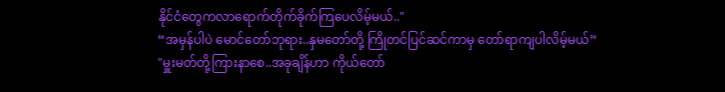နိုင်ငံတွေကလာရောက်တိုက်ခိုက်ကြပေလိမ့်မယ်.."
“အမှန်ပါပဲ မောင်တော်ဘုရား..နှမတော်တို့ ကြိုတင်ပြင်ဆင်ကာမှ တော်ရာကျပါလိမ့်မယ်”
"မှူးမတ်တို့ကြားနာစေ..အခုချိန်ဟာ ကိုယ်တော်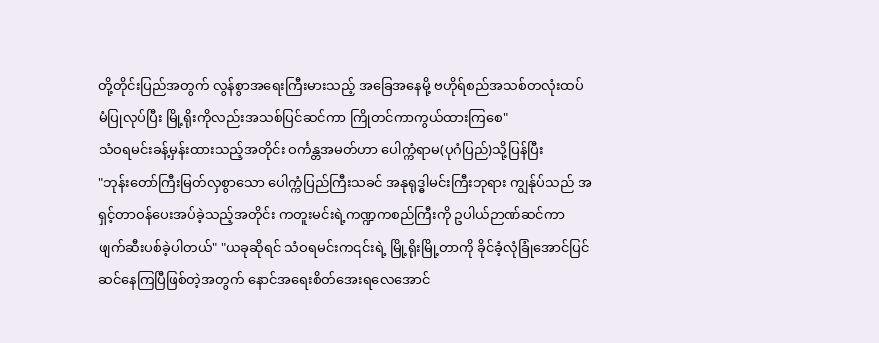တို့တိုင်းပြည်အတွက် လွန်စွာအရေးကြီးမားသည့် အခြေအနေမို့ ဗဟိုရ်စည်အသစ်တလုံးထပ်မံပြုလုပ်ပြီး မြို့ရိုးကိုလည်းအသစ်ပြင်ဆင်ကာ ကြိုတင်ကာကွယ်ထားကြစေ"
သံဝရမင်းခန့်မှန်းထားသည့်အတိုင်း ဝင်္ကန္တအမတ်ဟာ ပေါက္ကံရာမ(ပုဂံပြည်)သို့ပြန်ပြီး
"ဘုန်းတော်ကြီးမြတ်လှစွာသော ပေါက္ကံပြည်ကြီးသခင် အနုရုဒ္ဓါမင်းကြီးဘုရား ကျွန်ုပ်သည် အရှင့်တာဝန်ပေးအပ်ခဲ့သည့်အတိုင်း ကတူးမင်းရဲ့ကဏ္ဍကစည်ကြီးကို ဥပါယ်ဉာဏ်ဆင်ကာ ဖျက်ဆီးပစ်ခဲ့ပါတယ်" "ယခုဆိုရင် သံဝရမင်းက၎င်းရဲ့ မြို့ရိုးမြို့တာကို ခိုင်ခံ့လုံခြုံအောင်ပြင်ဆင်နေကြပြီဖြစ်တဲ့အတွက် နောင်အရေးစိတ်အေးရလေအောင်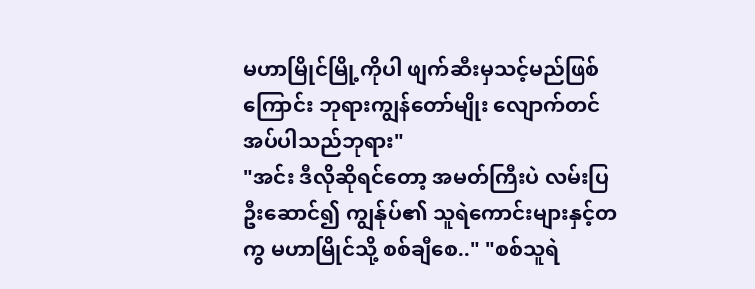မဟာမြိုင်မြို့ကိုပါ ဖျက်ဆီးမှသင့်မည်ဖြစ်ကြောင်း ဘုရားကျွန်တော်မျိုး လျောက်တင်အပ်ပါသည်ဘုရား"
"အင်း ဒီလိုဆိုရင်တော့ အမတ်ကြီးပဲ လမ်းပြဦးဆောင်၍ ကျွန်ုပ်၏ သူရဲကောင်းများနှင့်တကွ မဟာမြိုင်သို့ စစ်ချီစေ.." "စစ်သူရဲ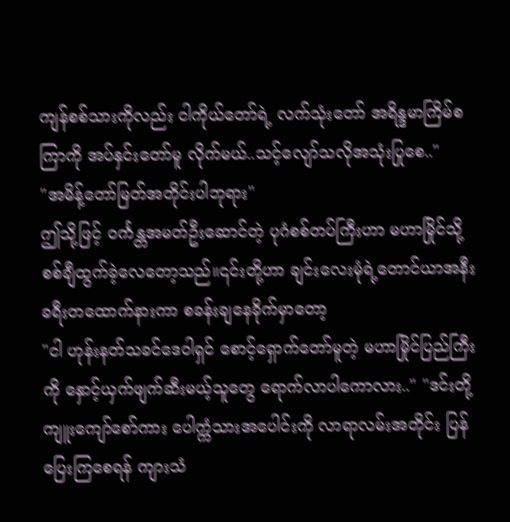ကျန်စစ်သားကိုလည်း ငါကိုယ်တော်ရဲ့ လက်သုံးတော် အရိန္ဒမာကြိမ်စကြာကို အပ်နှင်းတော်မူ လိုက်မယ်..သင့်လျော်သလိုအသုံးပြုစေ.."
"အမိန့်တော်မြတ်အတိုင်းပါဘုရား"
ဤသို့ဖြင့် ဝင်္ကန္တအမတ်ဦးဆောင်တဲ့ ပုဂံစစ်တပ်ကြီးဟာ မဟာမြိုင်သို့ စစ်ချီထွက်ခဲ့လေတော့သည်။၎င်းတို့ဟာ ချင်းလေးမုံရဲ့တောင်ယာအနီး ခရီးတထောက်နားကာ စခန်းချနေခိုက်မှာတော့
"ငါ ဟုန်းနတ်သခင်ဒေဝါရှင် စောင့်ရှောက်တော်မူတဲ့ မဟာမြိုင်ပြည်ကြီးကို နှောင့်ယှက်ဖျက်ဆီးမယ့်သူတွေ ရောက်လာပါကောလား.." "ဒင်းတို့ ကျူးကျော်စော်ကား ပေါက္ကံသားအပေါင်းကို လာရာလမ်းအတိုင်း ပြန်ပြေးကြစေရန် ကျားသံ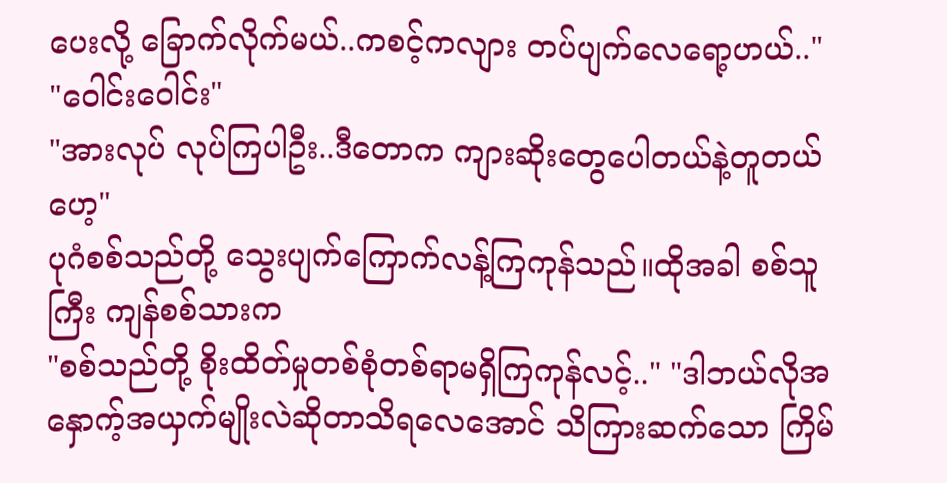ပေးလို့ ခြောက်လိုက်မယ်..ကစင့်ကလျား တပ်ပျက်လေရော့ဟယ်.."
"ဝေါင်းဝေါင်း"
"အားလုပ် လုပ်ကြပါဦး..ဒီတောက ကျားဆိုးတွေပေါတယ်နဲ့တူတယ်ဟေ့"
ပုဂံစစ်သည်တို့ သွေးပျက်ကြောက်လန့်ကြကုန်သည်။ထိုအခါ စစ်သူကြီး ကျန်စစ်သားက
"စစ်သည်တို့ စိုးထိတ်မှုတစ်စုံတစ်ရာမရှိကြကုန်လင့်.." "ဒါဘယ်လိုအနှောက့်အယှက်မျိုးလဲဆိုတာသိရလေအောင် သိကြားဆက်သော ကြိမ်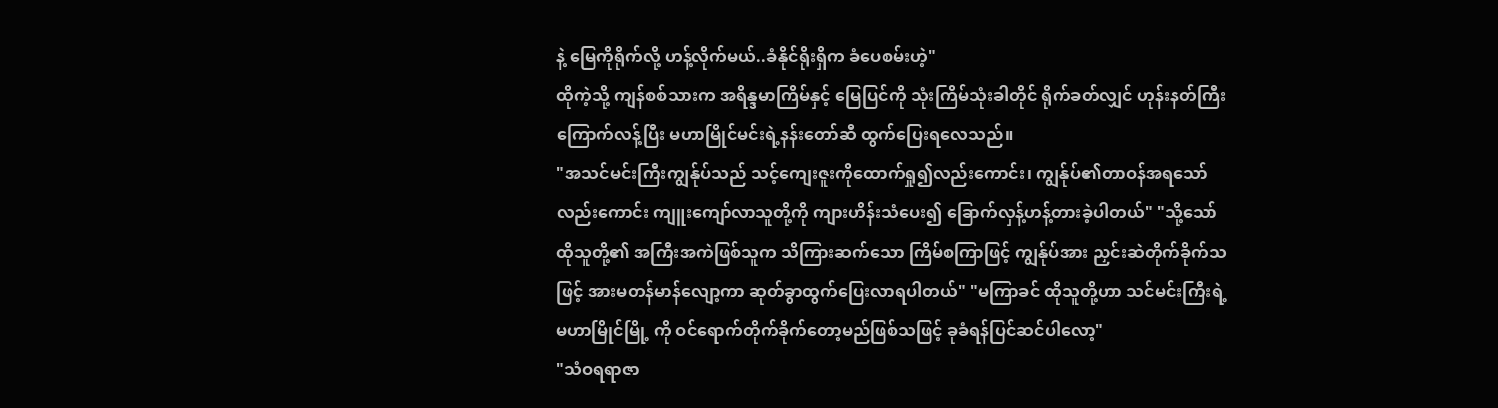နဲ့ မြေကိုရိုက်လို့ ဟန့်လိုက်မယ်..ခံနိုင်ရိုးရှိက ခံပေစမ်းဟဲ့"
ထိုကဲ့သို့ ကျန်စစ်သားက အရိန္ဒမာကြိမ်နှင့် မြေပြင်ကို သုံးကြိမ်သုံးခါတိုင် ရိုက်ခတ်လျှင် ဟုန်းနတ်ကြီးကြောက်လန့်ပြီး မဟာမြိုင်မင်းရဲ့နန်းတော်ဆီ ထွက်ပြေးရလေသည်။
"အသင်မင်းကြီးကျွန်ုပ်သည် သင့်ကျေးဇူးကိုထောက်ရှု၍လည်းကောင်း၊ ကျွန်ုပ်၏တာဝန်အရသော်လည်းကောင်း ကျူးကျော်လာသူတို့ကို ကျားဟိန်းသံပေး၍ ခြောက်လှန့်ဟန့်တားခဲ့ပါတယ်" "သို့သော် ထိုသူတို့၏ အကြီးအကဲဖြစ်သူက သိကြားဆက်သော ကြိမ်စကြာဖြင့် ကျွန်ုပ်အား ညှင်းဆဲတိုက်ခိုက်သဖြင့် အားမတန်မာန်လျော့ကာ ဆုတ်ခွာထွက်ပြေးလာရပါတယ်" "မကြာခင် ထိုသူတို့ဟာ သင်မင်းကြီးရဲ့ မဟာမြိုင်မြို့ ကို ဝင်ရောက်တိုက်ခိုက်တော့မည်ဖြစ်သဖြင့် ခုခံရန်ပြင်ဆင်ပါလော့"
"သံဝရရာဇာ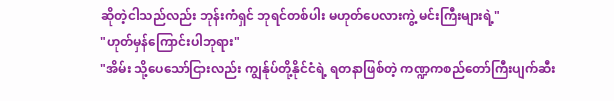ဆိုတဲ့ငါသည်လည်း ဘုန်းကံရှင် ဘုရင်တစ်ပါး မဟုတ်ပေလားကွဲ့ မင်းကြီးများရဲ့"
"ဟုတ်မှန်ကြောင်းပါဘုရား"
"အိမ်း သို့ပေသော်ငြားလည်း ကျွန်ုပ်တို့နိုင်ငံရဲ့ ရတနာဖြစ်တဲ့ ကဏ္ဍကစည်တော်ကြီးပျက်ဆီး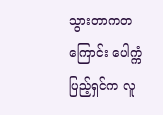သွားတာကတကြောင်း ပေါက္ကံပြည့်ရှင်က လူ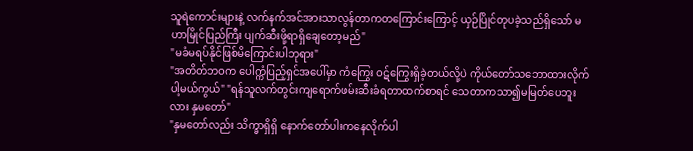သူရဲကောင်းများနဲ့ လက်နက်အင်အားသာလွန်တာကတကြောင်းကြောင့် ယှဉ်ပြိုင်တုပခဲ့သည်ရှိသော် မဟာမြိုင်ပြည်ကြီး ပျက်ဆီးဖို့ရာရှိချေတော့မည်"
"မခံမရပ်နိုင်ဖြစ်မိကြောင်းပါဘုရား"
"အတိတ်ဘဝက ပေါက္ကံပြည့်ရှင်အပေါ်မှာ ကံကြွေး ဝဋ်ကြွေးရှိခဲ့တယ်လို့ပဲ ကိုယ်တော်သဘောထားလိုက်ပါ့မယ်ကွယ်" "ရန်သူလက်တွင်းကျရောက်ဖမ်းဆီးခံရတာထက်စာရင် သေတာကသာ၍မမြတ်ပေဘူးလား နှမတော်"
"နှမတော်လည်း သိက္ခာရှိရှိ နောက်တော်ပါးကနေလိုက်ပါ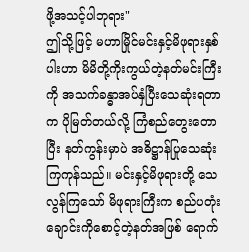ဖို့အသင့်ပါဘုရား"
ဤသို့ဖြင့် မဟာမြိုင်မင်းနှင့်မိဖုရားနှစ်ပါးဟာ မိမိတို့ကိုးကွယ်တဲ့နတ်မင်းကြီးကို အသက်ခန္ဓာအပ်နှံပြီးသေဆုံးရတာက ပိုမြတ်တယ်လို့ ကြံစည်တွေးတောပြီး နတ်ကွန်းမှာပဲ အဓိဋ္ဌာန်ပြုသေဆုံးကြကုန်သည်။ မင်းနှင့်မိဖုရားတို့ သေလွန်ကြသော် မိဖုရားကြီးက စည်ပတုံးချောင်းကိုစောင့်တဲ့နတ်အဖြစ် ရောက်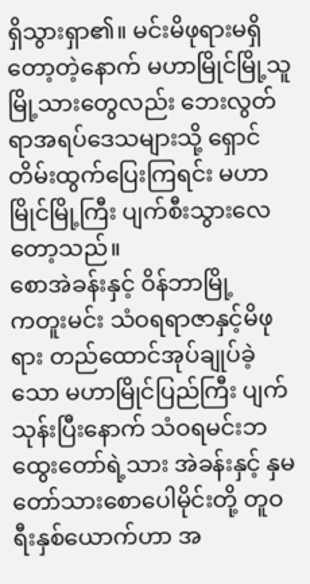ရှိသွားရှာ၏။ မင်းမိဖုရားမရှိတော့တဲ့နောက် မဟာမြိုင်မြို့သူမြို့သားတွေလည်း ဘေးလွတ်ရာအရပ်ဒေသများသို့ ရှောင်တိမ်းထွက်ပြေးကြရင်း မဟာမြိုင်မြို့ကြီး ပျက်စီးသွားလေတော့သည်။
စောအဲခန်းနှင့် ဝိန်ဘာမြို့
ကတူးမင်း သံဝရရာဇာနှင့်မိဖုရား တည်ထောင်အုပ်ချုပ်ခဲ့သော မဟာမြိုင်ပြည်ကြီး ပျက်သုန်းပြီးနောက် သံဝရမင်းဘထွေးတော်ရဲ့သား အဲခန်းနှင့် နှမတော်သားစောပေါမိုင်းတို့ တူဝရီးနှစ်ယောက်ဟာ အ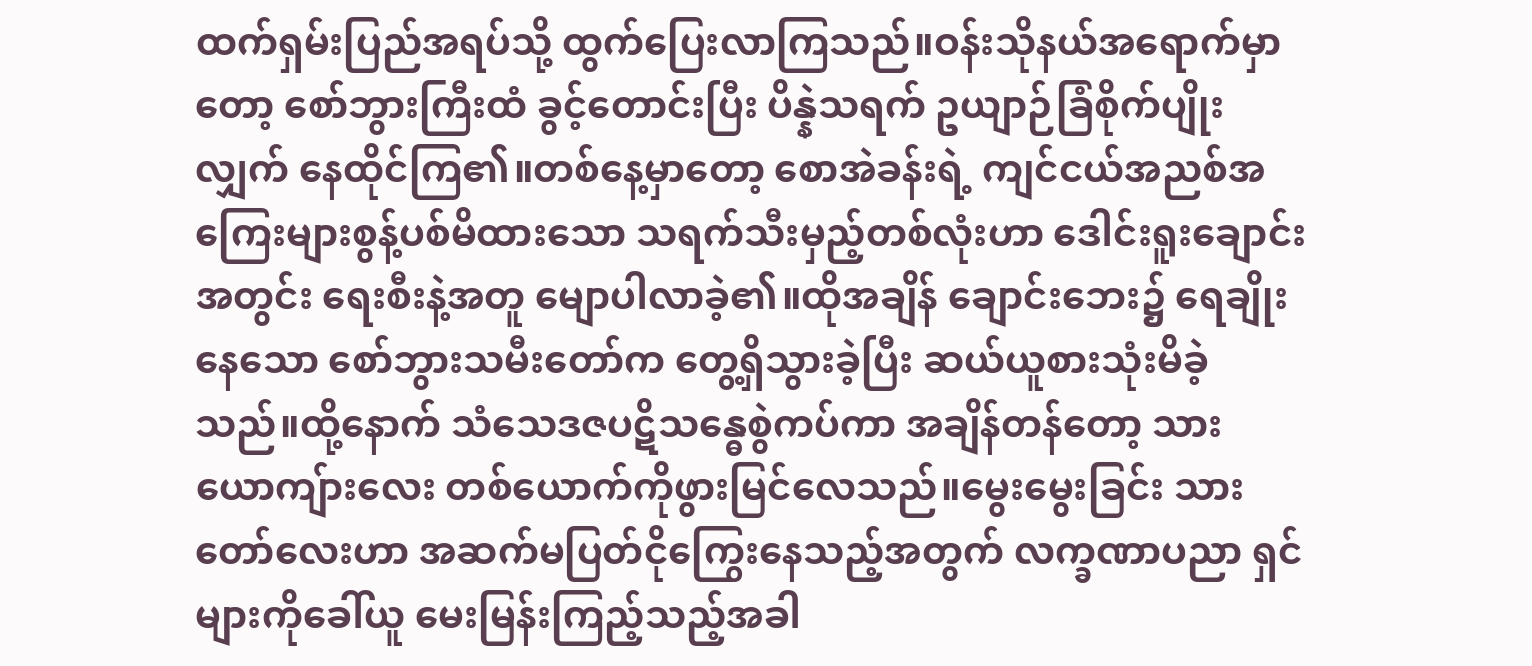ထက်ရှမ်းပြည်အရပ်သို့ ထွက်ပြေးလာကြသည်။ဝန်းသိုနယ်အရောက်မှာတော့ စော်ဘွားကြီးထံ ခွင့်တောင်းပြီး ပိန္နဲသရက် ဥယျာဉ်ခြံစိုက်ပျိုးလျှက် နေထိုင်ကြ၏။တစ်နေ့မှာတော့ စောအဲခန်းရဲ့ ကျင်ငယ်အညစ်အကြေးများစွန့်ပစ်မိထားသော သရက်သီးမှည့်တစ်လုံးဟာ ဒေါင်းရူးချောင်းအတွင်း ရေးစီးနဲ့အတူ မျောပါလာခဲ့၏။ထိုအချိန် ချောင်းဘေး၌ ရေချိုးနေသော စော်ဘွားသမီးတော်က တွေ့ရှိသွားခဲ့ပြီး ဆယ်ယူစားသုံးမိခဲ့သည်။ထို့နောက် သံသေဒဇပဋိသန္ဓေစွဲကပ်ကာ အချိန်တန်တော့ သားယောကျ်ားလေး တစ်ယောက်ကိုဖွားမြင်လေသည်။မွေးမွေးခြင်း သားတော်လေးဟာ အဆက်မပြတ်ငိုကြွေးနေသည့်အတွက် လက္ခဏာပညာ ရှင်များကိုခေါ်ယူ မေးမြန်းကြည့်သည့်အခါ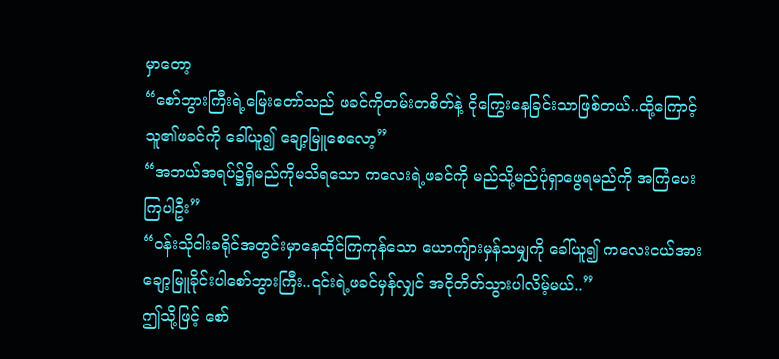မှာတော့
“စော်ဘွားကြီးရဲ့မြေးတော်သည် ဖခင်ကိုတမ်းတစိတ်နဲ့ ငိုကြွေးနေခြင်းသာဖြစ်တယ်..ထို့ကြောင့် သူ၏ဖခင်ကို ခေါ်ယူ၍ ချော့မြူစေလော့”
“အဘယ်အရပ်၌ရှိမည်ကိုမသိရသော ကလေးရဲ့ဖခင်ကို မည်သို့မည်ပုံရှာဖွေရမည်ကို အကြံပေးကြပါဦး”
“ဝန်းသိုငါးခရိုင်အတွင်းမှာနေထိုင်ကြကုန်သော ယောကျ်ားမှန်သမျှကို ခေါ်ယူ၍ ကလေးငယ်အား ချော့မြူခိုင်းပါစော်ဘွားကြီး..၎င်းရဲ့ဖခင်မှန်လျှင် အငိုတိတ်သွားပါလိမ့်မယ်..”
ဤသို့ဖြင့် စော်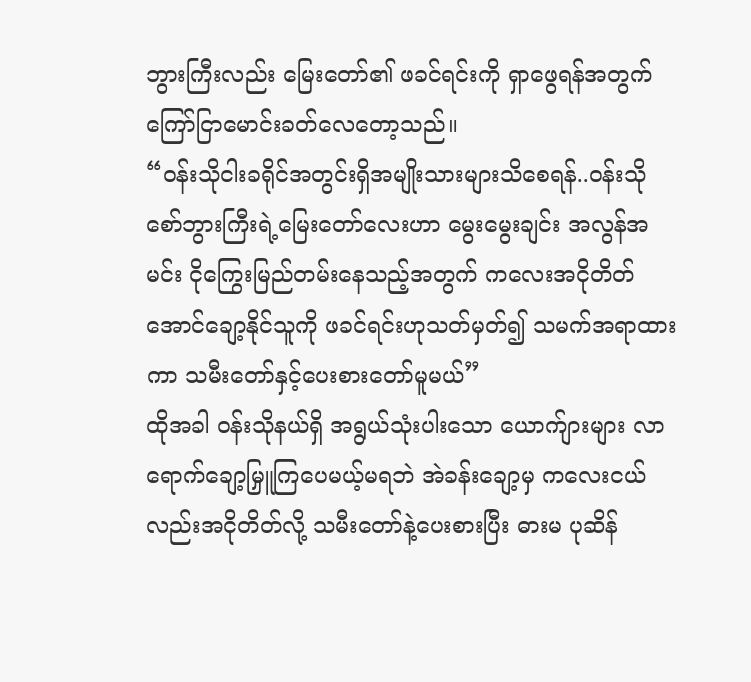ဘွားကြီးလည်း မြေးတော်၏ ဖခင်ရင်းကို ရှာဖွေရန်အတွက် ကြော်ငြာမောင်းခတ်လေတော့သည်။
“ဝန်းသိုငါးခရိုင်အတွင်းရှိအမျိုးသားများသိစေရန်..ဝန်းသိုစော်ဘွားကြီးရဲ့မြေးတော်လေးဟာ မွေးမွေးချင်း အလွန်အမင်း ငိုကြွေးမြည်တမ်းနေသည့်အတွက် ကလေးအငိုတိတ်အောင်ချော့နိုင်သူကို ဖခင်ရင်းဟုသတ်မှတ်၍ သမက်အရာထားကာ သမီးတော်နှင့်ပေးစားတော်မူမယ်”
ထိုအခါ ဝန်းသိုနယ်ရှိ အရွယ်သုံးပါးသော ယောက်ျားများ လာရောက်ချော့မြှူကြပေမယ့်မရဘဲ အဲခန်းချော့မှ ကလေးငယ်လည်းအငိုတိတ်လို့ သမီးတော်နဲ့ပေးစားပြီး ဓားမ ပုဆိန်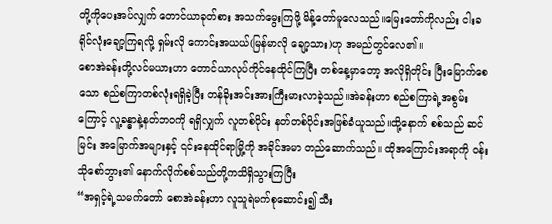တို့ကိုပေးအပ်လျှက် တောင်ယာခုတ်စား အသက်မွေးကြဖို့ မိန့်တော်မူလေသည်။မြေးတော်ကိုလည်း ငါးခရိုင်လုံးချော့ကြရလို့ ရှမ်းလို ကောင်းအယယ်(မြန်မာလို ချော့သား)ဟု အမည်တွင်လေ၏။
စောအဲခန်းတို့လင်မယားဟာ တောင်ယာလုပ်ကိုင်နေထိုင်ကြပြီး တစ်နေ့မှာတော့ အလိုရှိတိုင်း ပြီးမြောက်စေသော စည်စကြာတစ်လုံးရရှိခဲ့ပြီး တန်ခိုးအင်းအားကြီးမားလာခဲ့သည်။အဲခန်းဟာ စည်စကြာရဲ့အစွမ်းကြောင့် လူ့ခန္ဓာနဲ့နတ်ဘဝကို ရရှိလျှက် လူတစ်ပိုင်း နတ်တစ်ပိုင်းအဖြစ်ခံယူသည်။ထို့နောက် စစ်သည် ဆင်မြင်း အမြောက်အများနှင့် ၎င်းနေထိုင်ရာမြို့ကို အခိုင်အမာ တည်ဆောက်သည်။ ထိုအကြောင်းအရာကို ဝန်းသိုစော်ဘွား၏ နောက်လိုက်စစ်သည်တို့ကသိရှိသွားကြပြီး
“အရှင့်ရဲ့သမက်တော် စောအဲခန်းဟာ လူသူရဲမက်စုဆောင်း၍ သီး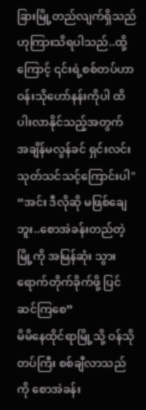ခြားမြို့တည်လျက်ရှိသည်ဟုကြားသိရပါသည်..ထို့ကြောင့် ၎င်းရဲ့စစ်တပ်ဟာ ဝန်းသိုဟော်နန်းကိုပါ ထိပါးလာနိုင်သည့်အတွက် အချိန်မလွန်ခင် ရှင်းလင်းသုတ်သင်သင့်ကြောင်းပါ"
“အင်း ဒီလိုဆို မဖြစ်ချေဘူး..စောအဲခန်းတည်တဲ့မြို့ကို အမြန်ဆုံး သွားရောက်တိုက်ခိုက်ဖို့ ပြင်ဆင်ကြစေ”
မိမိနေထိုင်ရာမြို့သို့ ဝန်သိုတပ်ကြီး စစ်ချီလာသည်ကို စောအဲခန်း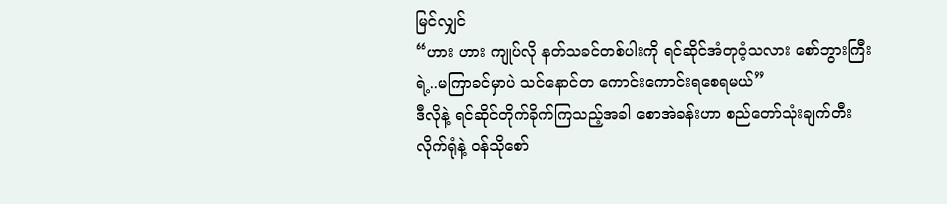မြင်လျှင်
“ဟား ဟား ကျုပ်လို နတ်သခင်တစ်ပါးကို ရင်ဆိုင်အံတုဝံ့သလား စော်ဘွားကြီးရဲ့..မကြာခင်မှာပဲ သင်နောင်တ ကောင်းကောင်းရစေရမယ်”
ဒီလိုနဲ့ ရင်ဆိုင်တိုက်ခိုက်ကြသည့်အခါ စောအဲခန်းဟာ စည်တော်သုံးချက်တီးလိုက်ရုံနဲ့ ဝန်သိုစော်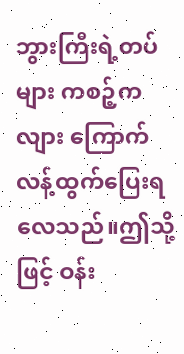ဘွားကြီးရဲ့တပ်များ ကစဉ့်ကလျား ကြောက်လန့်ထွက်ပြေးရလေသည်။ဤသို့ဖြင့် ဝန်း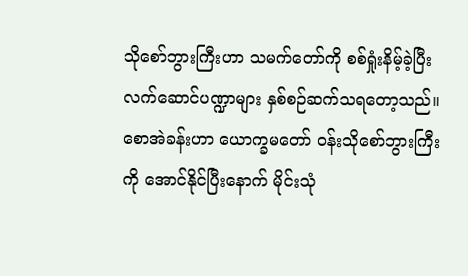သိုစော်ဘွားကြီးဟာ သမက်တော်ကို စစ်ရှုံးနိမ့်ခဲ့ပြီး လက်ဆောင်ပဏ္ဍာများ နှစ်စဉ်ဆက်သရတော့သည်။ စောအဲခန်းဟာ ယောက္ခမတော် ဝန်းသိုစော်ဘွားကြီးကို အောင်နိုင်ပြီးနောက် မိုင်းသုံ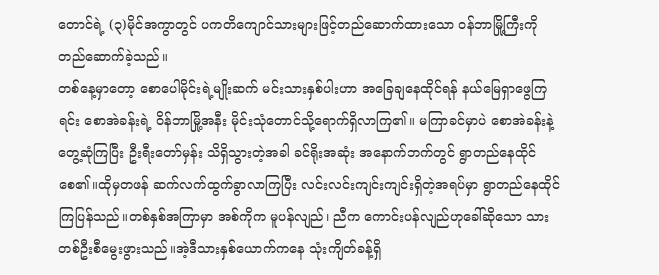တောင်ရဲ့ (၃)မိုင်အကွာတွင် ပကတိကျောင်သားများဖြင့်တည်ဆောက်ထားသော ဝန်ဘာမြို့ကြီးကို တည်ဆောက်ခဲ့သည်။
တစ်နေ့မှာတော့ စောပေါမိုင်းရဲ့မျိုးဆက် မင်းသားနှစ်ပါးဟာ အခြေချနေထိုင်ရန် နယ်မြေရှာဖွေကြရင်း စောအဲခန်းရဲ့ ဝိန်ဘာမြို့အနီး မိုင်းသုံတောင်သို့ရောက်ရှိလာကြ၏။ မကြာခင်မှာပဲ စောအဲခန်းနဲ့တွေ့ဆုံကြပြီး ဦးရီးတော်မှန်း သိရှိသွားတဲ့အခါ ခင်ရိုးအဆုံး အနောက်ဘက်တွင် ရွာတည်နေထိုင်စေ၏။ထိုမှတဖန် ဆက်လက်ထွက်ခွာလာကြပြီး လင်းလင်းကျင်းကျင်းရှိတဲ့အရပ်မှာ ရွာတည်နေထိုင်ကြပြန်သည်။တစ်နှစ်အကြာမှာ အစ်ကိုက မူပန်လျည်၊ ညီက ကောင်းပန်လျည်ဟုခေါ်ဆိုသော သားတစ်ဦးစီမွေးဖွားသည်။အဲ့ဒီသားနှစ်ယောက်ကနေ သုံးကျိတ်ခန့်ရှိ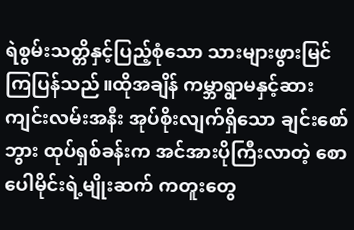ရဲစွမ်းသတ္တိနှင့်ပြည့်စုံသော သားများဖွားမြင်ကြပြန်သည်။ထိုအချိန် ကမ္ဘာရွာမနှင့်ဆားကျင်းလမ်းအနီး အုပ်စိုးလျက်ရှိသော ချင်းစော်ဘွား ထုပ်ရှစ်ခန်းက အင်အားပိုကြီးလာတဲ့ စောပေါမိုင်းရဲ့မျိုးဆက် ကတူးတွေ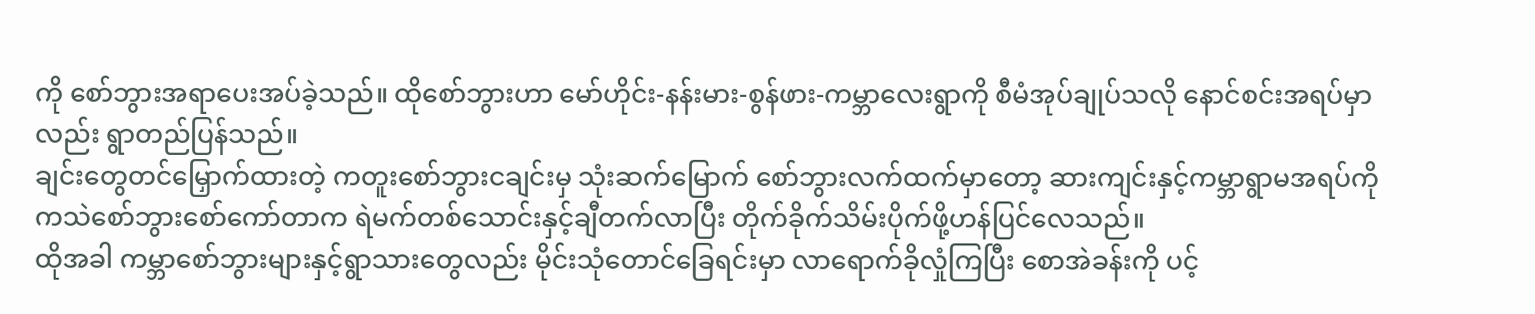ကို စော်ဘွားအရာပေးအပ်ခဲ့သည်။ ထိုစော်ဘွားဟာ မော်ဟိုင်း-နန်းမား-စွန်ဖား-ကမ္ဘာလေးရွာကို စီမံအုပ်ချုပ်သလို နောင်စင်းအရပ်မှာလည်း ရွာတည်ပြန်သည်။
ချင်းတွေတင်မြှောက်ထားတဲ့ ကတူးစော်ဘွားငချင်းမှ သုံးဆက်မြောက် စော်ဘွားလက်ထက်မှာတော့ ဆားကျင်းနှင့်ကမ္ဘာရွာမအရပ်ကို ကသဲစော်ဘွားစော်ကော်တာက ရဲမက်တစ်သောင်းနှင့်ချီတက်လာပြီး တိုက်ခိုက်သိမ်းပိုက်ဖို့ဟန်ပြင်လေသည်။
ထိုအခါ ကမ္ဘာစော်ဘွားများနှင့်ရွာသားတွေလည်း မိုင်းသုံတောင်ခြေရင်းမှာ လာရောက်ခိုလှုံကြပြီး စောအဲခန်းကို ပင့်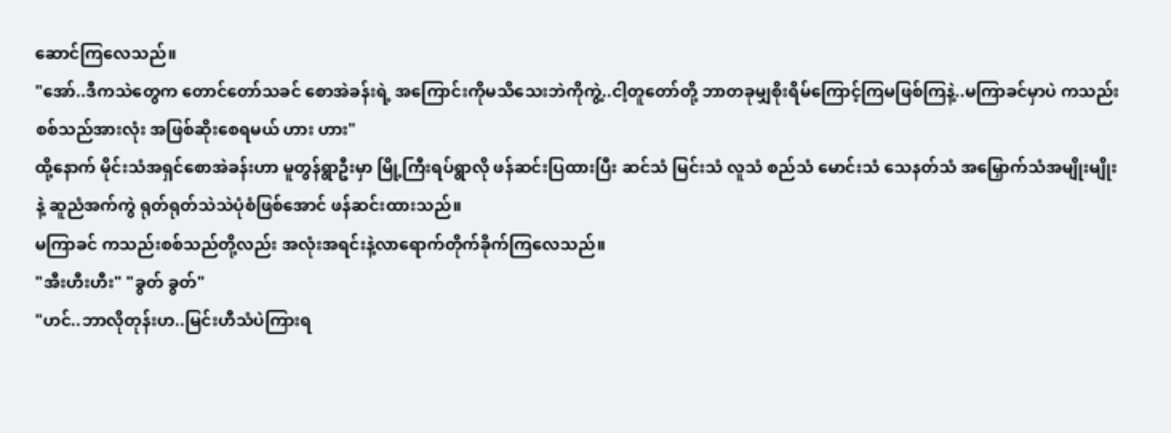ဆောင်ကြလေသည်။
"အော်..ဒီကသဲတွေက တောင်တော်သခင် စောအဲခန်းရဲ့ အကြောင်းကိုမသိသေးဘဲကိုကွဲ့..ငါ့တူတော်တို့ ဘာတခုမျှစိုးရိမ်ကြောင့်ကြမဖြစ်ကြနဲ့..မကြာခင်မှာပဲ ကသည်းစစ်သည်အားလုံး အဖြစ်ဆိုးစေရမယ် ဟား ဟား"
ထို့နောက် မိုင်းသံအရှင်စောအဲခန်းဟာ မူတွန်ရွာဦးမှာ မြို့ကြီးရပ်ရွာလို ဖန်ဆင်းပြထားပြီး ဆင်သံ မြင်းသံ လူသံ စည်သံ မောင်းသံ သေနတ်သံ အမြှောက်သံအမျိုးမျိုးနဲ့ ဆူညံအက်ကွဲ ရုတ်ရုတ်သဲသဲပုံစံဖြစ်အောင် ဖန်ဆင်းထားသည်။
မကြာခင် ကသည်းစစ်သည်တို့လည်း အလုံးအရင်းနဲ့လာရောက်တိုက်ခိုက်ကြလေသည်။
"အီးဟီးဟီး" "ခွတ် ခွတ်"
"ဟင်..ဘာလိုတုန်းဟ..မြင်းဟီသံပဲကြားရ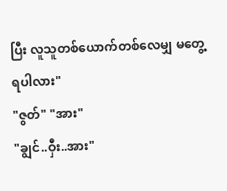ပြီး လူသူတစ်ယောက်တစ်လေမျှ မတွေ့ရပါလား"
"ဇွတ်" "အား"
"ချွင်..ဝှီး..အား"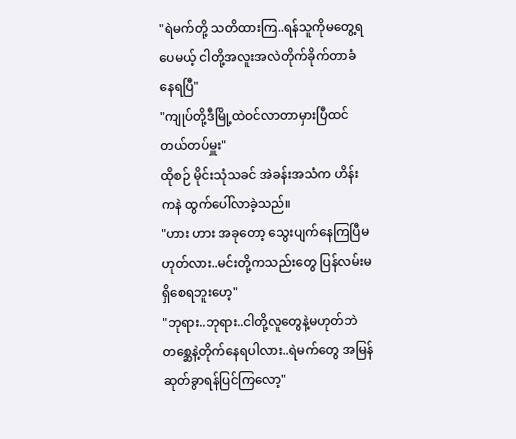"ရဲမက်တို့ သတိထားကြ..ရန်သူကိုမတွေ့ရပေမယ့် ငါတို့အလူးအလဲတိုက်ခိုက်တာခံနေရပြီ"
"ကျုပ်တို့ဒီမြို့ထဲဝင်လာတာမှားပြီထင်တယ်တပ်မှူး"
ထိုစဉ် မိုင်းသုံသခင် အဲခန်းအသံက ဟိန်းကနဲ ထွက်ပေါ်လာခဲ့သည်။
"ဟား ဟား အခုတော့ သွေးပျက်နေကြပြီမဟုတ်လား..မင်းတို့ကသည်းတွေ ပြန်လမ်းမရှိစေရဘူးဟေ့"
"ဘုရား..ဘုရား..ငါတို့လူတွေနဲ့မဟုတ်ဘဲ တစ္ဆေနဲ့တိုက်နေရပါလား..ရဲမက်တွေ အမြန်ဆုတ်ခွာရန်ပြင်ကြလော့"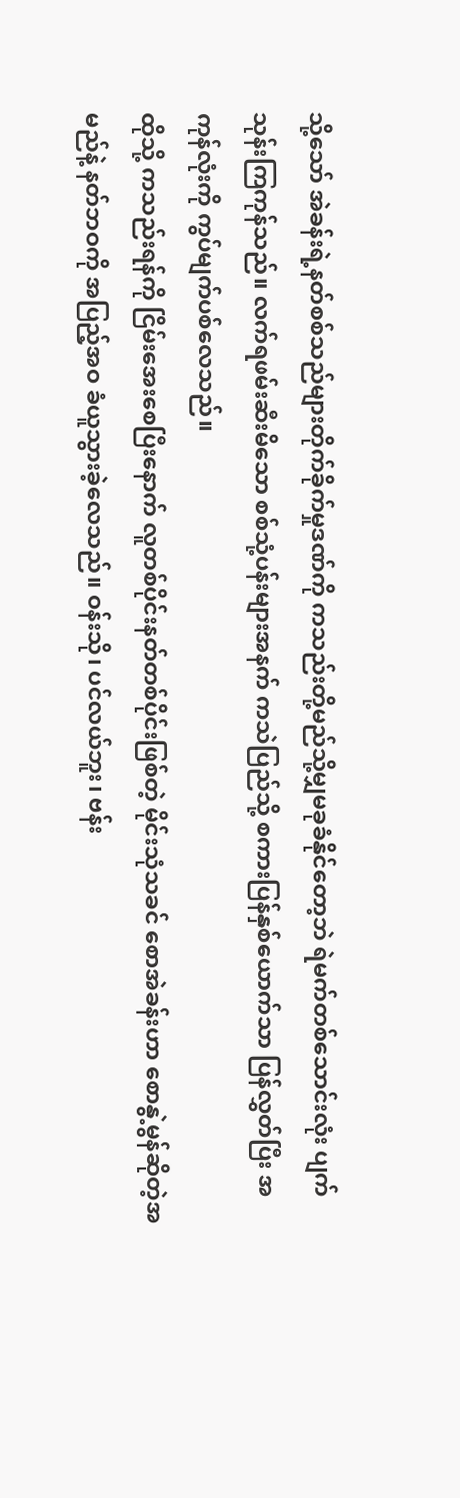သို့သော် အဲခန်းရဲ့နတ်စစ်သည်များတိုက်ခိုက်မှုဒဏ်ကို ကသည်းတို့မည်သို့မျှမခုခံနိုင်တော့ဘဲ ရဲမက်တစ်သောင်းလုံး ပျက်သုန်းကြကုန်သည်။ လက်ရဖမ်းဆီးမိသော စစ်သုံ့ပန်းများအနက် ကသဲပြည်သို့ စကားပြန်နှစ်ယောက်သာ ပြန်လွှတ်ပြီး အကုန်လုံးကို ကွပ်မျက်ပစ်လေသည်။
ထိုသို့ ကသည်းရန်ကို ငြိမ်းအေးစေပြီးနောက် လူတစ်ပိုင်းနတ်တစ်ပိုင်းဖြစ်တဲ့ မိုင်းသုံသခင် စောအဲခန်းဟာ စောနွဲ့မွန်ဆိုတဲ့အမည်နဲ့ နတ်ဘဝကို အပြည့်အဝ ခံယူသွားခဲ့လေသည်။ ဝန်းသို၊ ပင်လယ်ဘူး၊ ဗန်း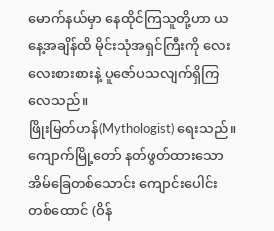မောက်နယ်မှာ နေထိုင်ကြသူတို့ဟာ ယနေ့အချိန်ထိ မိုင်းသုံအရှင်ကြီးကို လေးလေးစားစားနဲ့ ပူဇော်ပသလျက်ရှိကြလေသည်။
ဖြိုးမြတ်ဟန်(Mythologist) ရေးသည်။
ကျောက်မြို့တော် နတ်ဖွတ်ထားသော အိမ်ခြေတစ်သောင်း ကျောင်းပေါင်း တစ်ထောင် (ဝိန်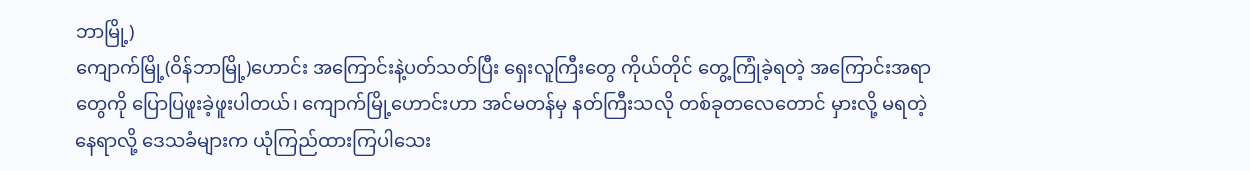ဘာမြို့)
ကျောက်မြို့(ဝိန်ဘာမြို့)ဟောင်း အကြောင်းနဲ့ပတ်သတ်ပြီး ရှေးလူကြီးတွေ ကိုယ်တိုင် တွေ့ကြုံခဲ့ရတဲ့ အကြောင်းအရာတွေကို ပြောပြဖူးခဲ့ဖူးပါတယ်၊ ကျောက်မြို့ဟောင်းဟာ အင်မတန်မှ နတ်ကြီးသလို တစ်ခုတလေတောင် မှားလို့ မရတဲ့ နေရာလို့ ဒေသခံများက ယုံကြည်ထားကြပါသေး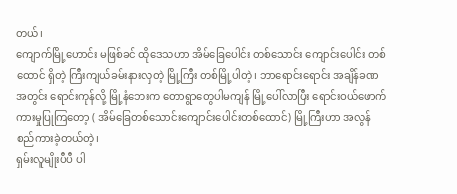တယ်၊
ကျောက်မြို့ဟောင်း မဖြစ်ခင် ထိုဒေသဟာ အိမ်ခြေပေါင်း တစ်သောင်း ကျောင်းပေါင်း တစ်ထောင် ရှိတဲ့ ကြီးကျယ်ခမ်းနားလှတဲ့ မြို့ကြီး တစ်မြို့ပါတဲ့၊ ဘာရောင်းရောင်း အချိန်ခဏအတွင်း ရောင်းကုန်လို့ မြို့နံဘေးက တောရွာတွေပါမကျန် မြို့ပေါ်လာပြီး ရောင်းဝယ်ဖောက်ကားမှုပြုကြတော့ ( အိမ်ခြေတစ်သောင်းကျောင်းပေါင်းတစ်ထောင်) မြို့ကြီးဟာ အလွန်စည်ကားခဲ့တယ်တဲ့၊
ရှမ်းလူမျိုးပီပီ ပါ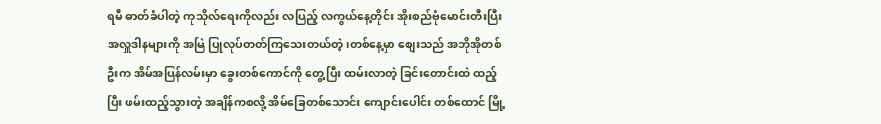ရမီ ဓာတ်ခံပါတဲ့ ကုသိုလ်ရေးကိုလည်း လပြည့် လကွယ်နေ့တိုင်း အိုးစည်ဗုံမောင်းတီးပြီး အလှူဒါနများကို အမြဲ ပြုလုပ်တတ်ကြသေးတယ်တဲ့၊တစ်နေ့မှာ စျေးသည် အဘိုအိုတစ်ဦးက အိမ်အပြန်လမ်းမှာ ခွေးတစ်ကောင်ကို တွေ့ပြီး ထမ်းလာတဲ့ ခြင်းတောင်းထဲ ထည့်ပြီး ဖမ်းထည့်သွားတဲ့ အချိန်ကစလို့ အိမ်ခြေတစ်သောင်း ကျောင်းပေါင်း တစ်ထောင် မြို့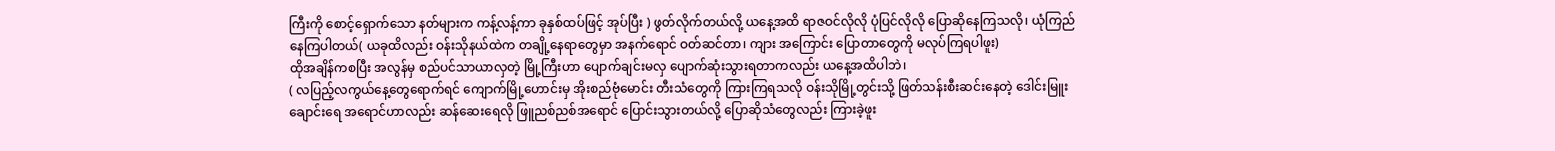ကြီးကို စောင့်ရှောက်သော နတ်များက ကန့်လန့်ကာ ခုနှစ်ထပ်ဖြင့် အုပ်ပြီး ) ဖွတ်လိုက်တယ်လို့ ယနေ့အထိ ရာဇဝင်လိုလို ပုံပြင်လိုလို ပြောဆိုနေကြသလို၊ ယုံကြည် နေကြပါတယ်( ယခုထိလည်း ဝန်းသိုနယ်ထဲက တချို့နေရာတွေမှာ အနက်ရောင် ဝတ်ဆင်တာ၊ ကျား အကြောင်း ပြောတာတွေကို မလုပ်ကြရပါဖူး)
ထိုအချိန်ကစပြီး အလွန်မှ စည်ပင်သာယာလှတဲ့ မြို့ကြီးဟာ ပျောက်ချင်းမလှ ပျောက်ဆုံးသွားရတာကလည်း ယနေ့အထိပါဘဲ၊
( လပြည့်လကွယ်နေ့တွေရောက်ရင် ကျောက်မြို့ဟောင်းမှ အိုးစည်ဗုံမောင်း တီးသံတွေကို ကြားကြရသလို ဝန်းသိုမြို့တွင်းသို့ ဖြတ်သန်းစီးဆင်းနေတဲ့ ဒေါင်းမြူးချောင်းရေ အရောင်ဟာလည်း ဆန်ဆေးရေလို ဖြူညစ်ညစ်အရောင် ပြောင်းသွားတယ်လို့ ပြောဆိုသံတွေလည်း ကြားခဲ့ဖူး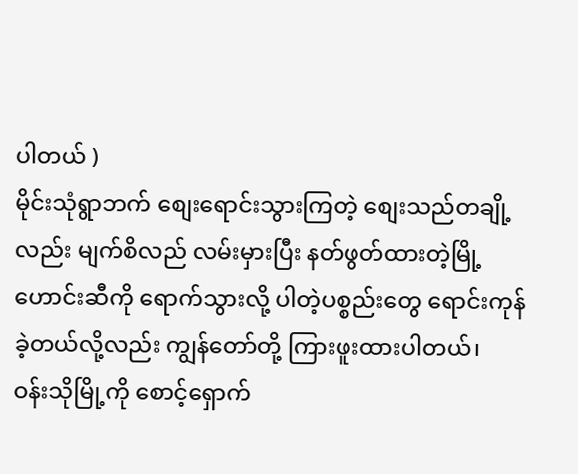ပါတယ် )
မိုင်းသုံရွာဘက် စျေးရောင်းသွားကြတဲ့ စျေးသည်တချို့လည်း မျက်စိလည် လမ်းမှားပြီး နတ်ဖွတ်ထားတဲ့မြို့ဟောင်းဆီကို ရောက်သွားလို့ ပါတဲ့ပစ္စည်းတွေ ရောင်းကုန်ခဲ့တယ်လို့လည်း ကျွန်တော်တို့ ကြားဖူးထားပါတယ်၊
ဝန်းသိုမြို့ကို စောင့်ရှောက်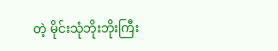တဲ့ မိုင်းသုံဘိုးဘိုးကြီး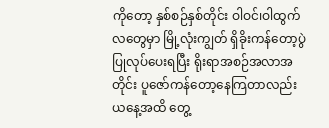ကိုတော့ နှစ်စဉ်နှစ်တိုင်း ဝါဝင်၊ဝါထွက်လတွေမှာ မြို့လုံးကျွတ် ရှိခိုးကန်တော့ပွဲ ပြုလုပ်ပေးရပြီး ရိုးရာအစဉ်အလာအတိုင်း ပူဇော်ကန်တော့နေကြတာလည်း ယနေ့အထိ တွေ့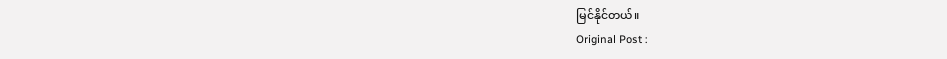မြင်နိုင်တယ်။
Original Post :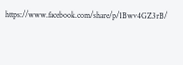https://www.facebook.com/share/p/1Bwv4GZ3rB/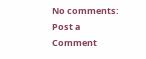No comments:
Post a Comment